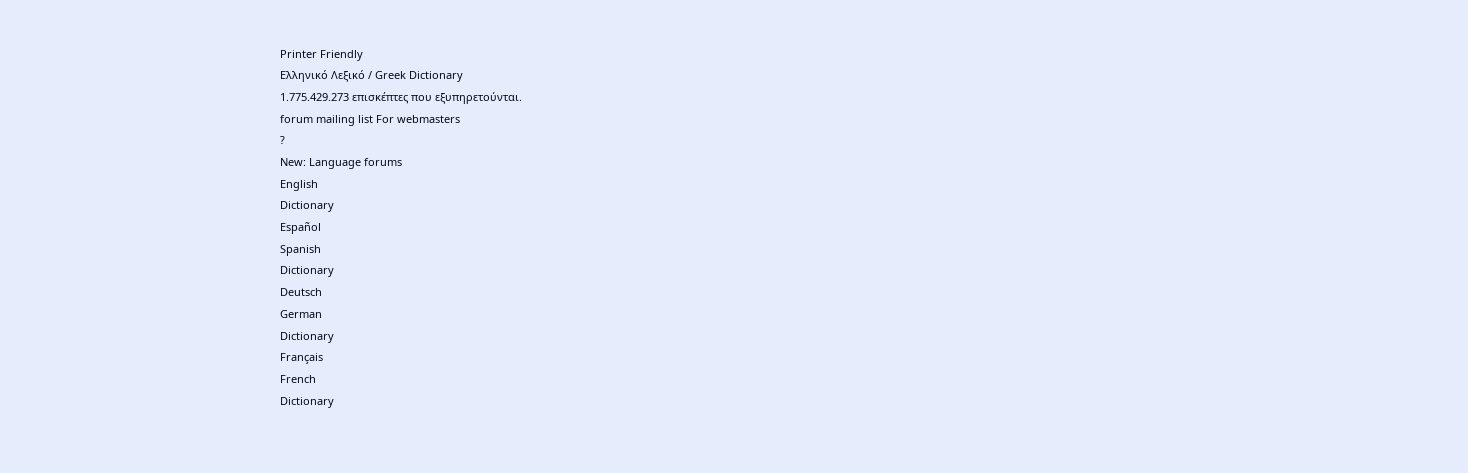Printer Friendly
Ελληνικό Λεξικό / Greek Dictionary
1.775.429.273 επισκέπτες που εξυπηρετούνται.
forum mailing list For webmasters
?
New: Language forums
English
Dictionary
Español
Spanish
Dictionary
Deutsch
German
Dictionary
Français
French
Dictionary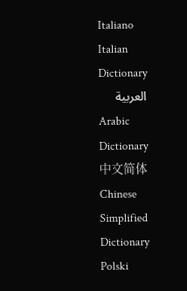Italiano
Italian
Dictionary
العربية
Arabic
Dictionary
中文简体
Chinese Simplified
Dictionary
Polski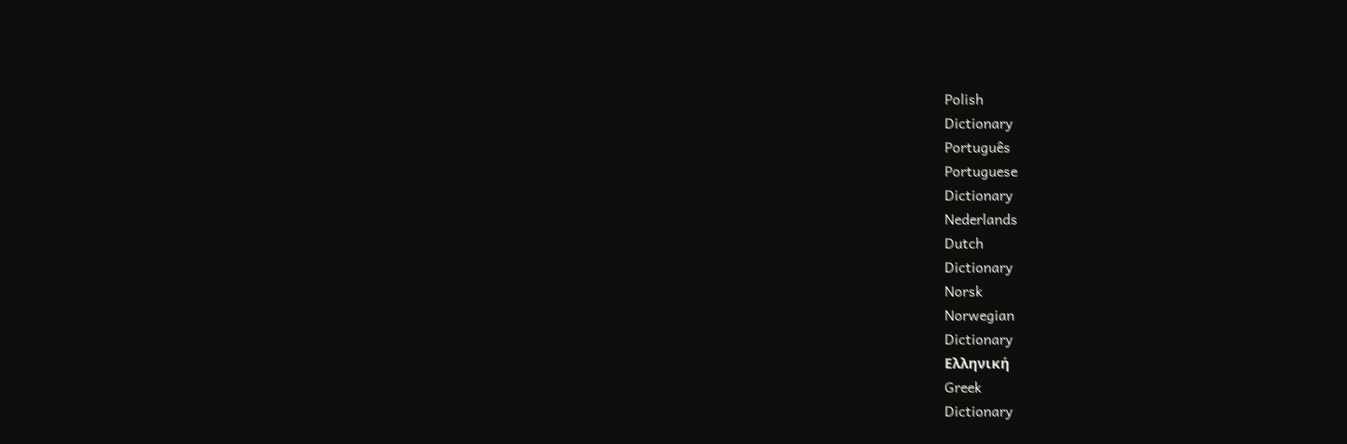Polish
Dictionary
Português
Portuguese
Dictionary
Nederlands
Dutch
Dictionary
Norsk
Norwegian
Dictionary
Ελληνική
Greek
Dictionary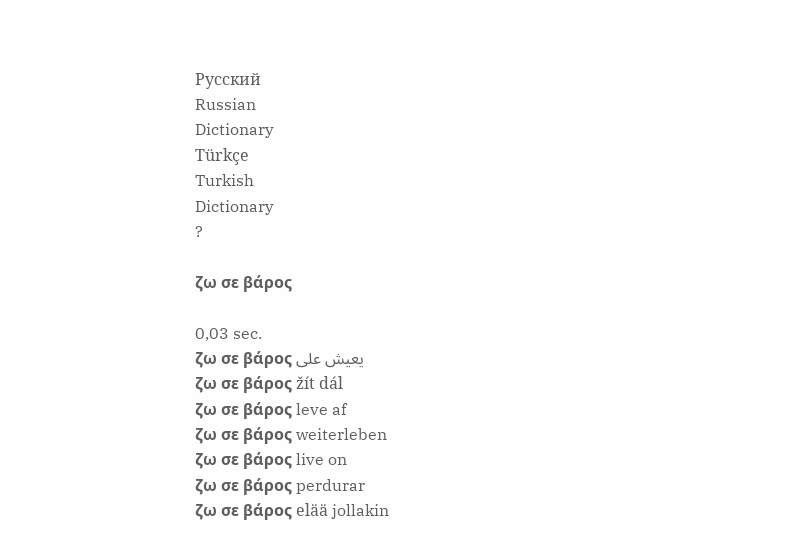Русский
Russian
Dictionary
Türkçe
Turkish
Dictionary
?

ζω σε βάρος

0,03 sec.
ζω σε βάρος يعيش على
ζω σε βάρος žít dál
ζω σε βάρος leve af
ζω σε βάρος weiterleben
ζω σε βάρος live on
ζω σε βάρος perdurar
ζω σε βάρος elää jollakin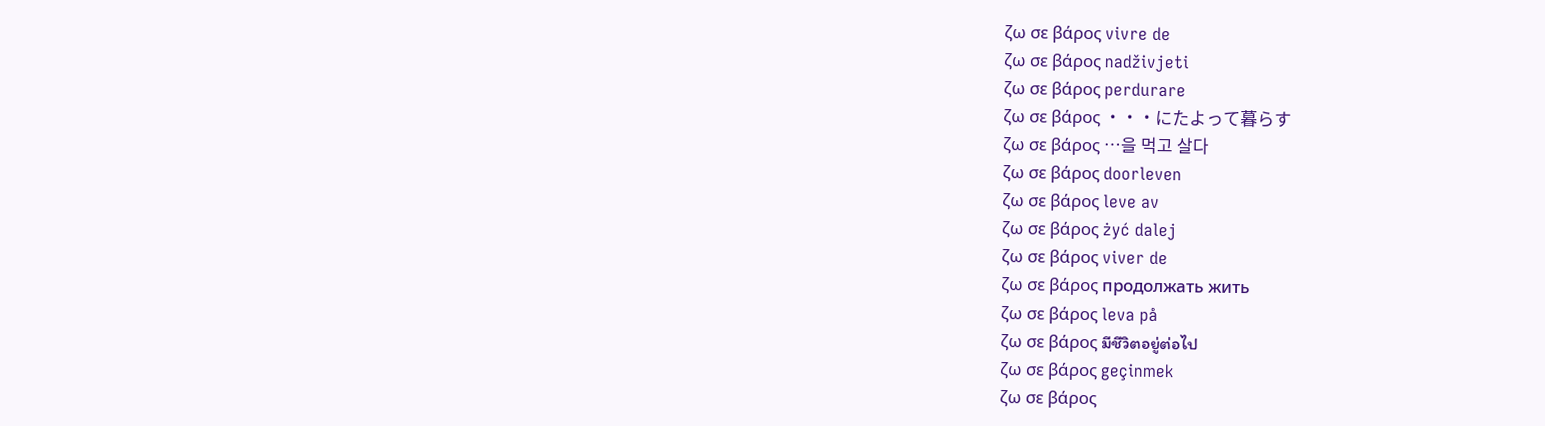ζω σε βάρος vivre de
ζω σε βάρος nadživjeti
ζω σε βάρος perdurare
ζω σε βάρος ・・・にたよって暮らす
ζω σε βάρος …을 먹고 살다
ζω σε βάρος doorleven
ζω σε βάρος leve av
ζω σε βάρος żyć dalej
ζω σε βάρος viver de
ζω σε βάρος продолжать жить
ζω σε βάρος leva på
ζω σε βάρος มีชีวิตอยู่ต่อไป
ζω σε βάρος geçinmek
ζω σε βάρος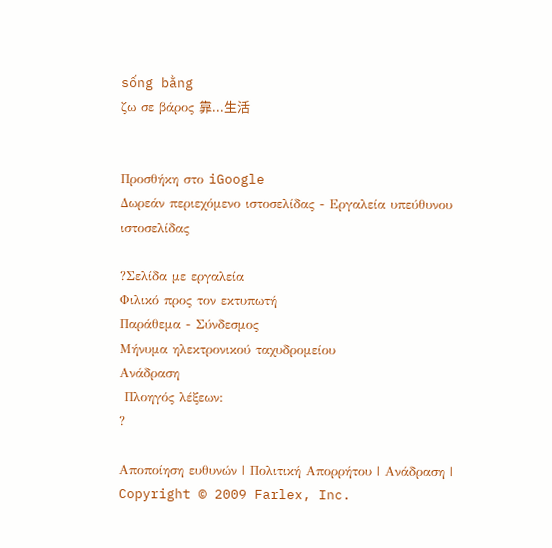sống bằng
ζω σε βάρος 靠...生活


Προσθήκη στο iGoogle
Δωρεάν περιεχόμενο ιστοσελίδας - Εργαλεία υπεύθυνου ιστοσελίδας

?Σελίδα με εργαλεία
Φιλικό προς τον εκτυπωτή
Παράθεμα - Σύνδεσμος
Μήνυμα ηλεκτρονικού ταχυδρομείου
Ανάδραση
 Πλοηγός λέξεων:
?

Αποποίηση ευθυνών | Πολιτική Απορρήτου | Ανάδραση | Copyright © 2009 Farlex, Inc.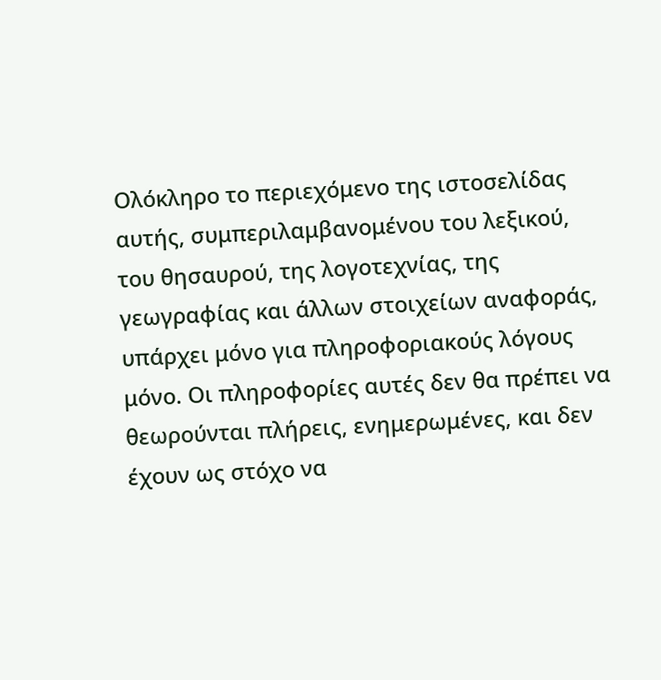Ολόκληρο το περιεχόμενο της ιστοσελίδας αυτής, συμπεριλαμβανομένου του λεξικού, του θησαυρού, της λογοτεχνίας, της γεωγραφίας και άλλων στοιχείων αναφοράς, υπάρχει μόνο για πληροφοριακούς λόγους μόνο. Οι πληροφορίες αυτές δεν θα πρέπει να θεωρούνται πλήρεις, ενημερωμένες, και δεν έχουν ως στόχο να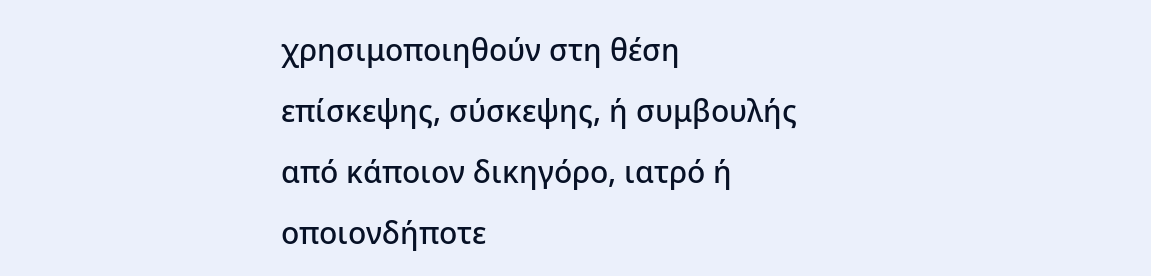χρησιμοποιηθούν στη θέση επίσκεψης, σύσκεψης, ή συμβουλής από κάποιον δικηγόρο, ιατρό ή οποιονδήποτε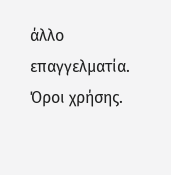άλλο επαγγελματία. Όροι χρήσης.